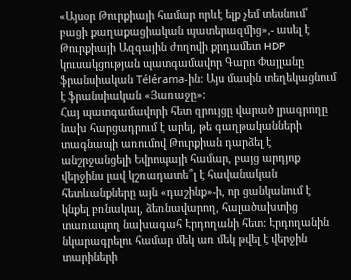«Այսօր Թուրքիայի համար որևէ ելք չեմ տեսնում՝ բացի քաղաքացիական պատերազմից»,- ասել է Թուրքիայի Ազգային ժողովի քրդամետ HDP կուսակցության պատգամավոր Գարո Փայլանը ֆրանսիական Télérama-ին: Այս մասին տեղեկացնում է ֆրանսիական «Յառաջը»:
Հայ պատգամավորի հետ զրույցը վարած լրագրողը նախ հարցադրում է արել, թե գաղթականների տագնապի առումով Թուրքիան դարձել է անշրջանցելի Եվրոպայի համար, բայց արդյոք վերջինս լավ կշռադատե՞լ է հավանական հետևանքները այն «դաշինք»-ի, որ ցանկանում է կնքել բռնակալ, ձեռնավարող, հալածախտից տառապող նախագահ Էրդողանի հետ: Էրդողանին նկարագրելու համար մեկ առ մեկ թվել է վերջին տարիների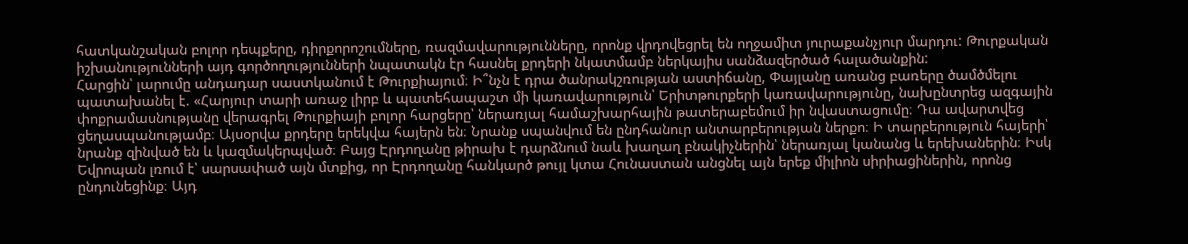հատկանշական բոլոր դեպքերը, դիրքորոշումները, ռազմավարությունները, որոնք վրդովեցրել են ողջամիտ յուրաքանչյուր մարդու: Թուրքական իշխանությունների այդ գործողությունների նպատակն էր հասնել քրդերի նկատմամբ ներկայիս սանձազերծած հալածանքին:
Հարցին՝ լարումը անդադար սաստկանում է Թուրքիայում։ Ի՞նչն է դրա ծանրակշռության աստիճանը, Փայլանը առանց բառերը ծամծմելու պատախանել է. «Հարյուր տարի առաջ լիրբ և պատեհապաշտ մի կառավարություն՝ Երիտթուրքերի կառավարությունը, նախընտրեց ազգային փոքրամասնությանը վերագրել Թուրքիայի բոլոր հարցերը՝ ներառյալ համաշխարհային թատերաբեմում իր նվաստացումը։ Դա ավարտվեց ցեղասպանությամբ։ Այսօրվա քրդերը երեկվա հայերն են։ Նրանք սպանվում են ընդհանուր անտարբերության ներքո։ Ի տարբերություն հայերի՝ նրանք զինված են և կազմակերպված։ Բայց Էրդողանը թիրախ է դարձնում նաև խաղաղ բնակիչներին՝ ներառյալ կանանց և երեխաներին։ Իսկ Եվրոպան լռում է՝ սարսափած այն մտքից, որ Էրդողանը հանկարծ թույլ կտա Հունաստան անցնել այն երեք միլիոն սիրիացիներին, որոնց ընդունեցինք։ Այդ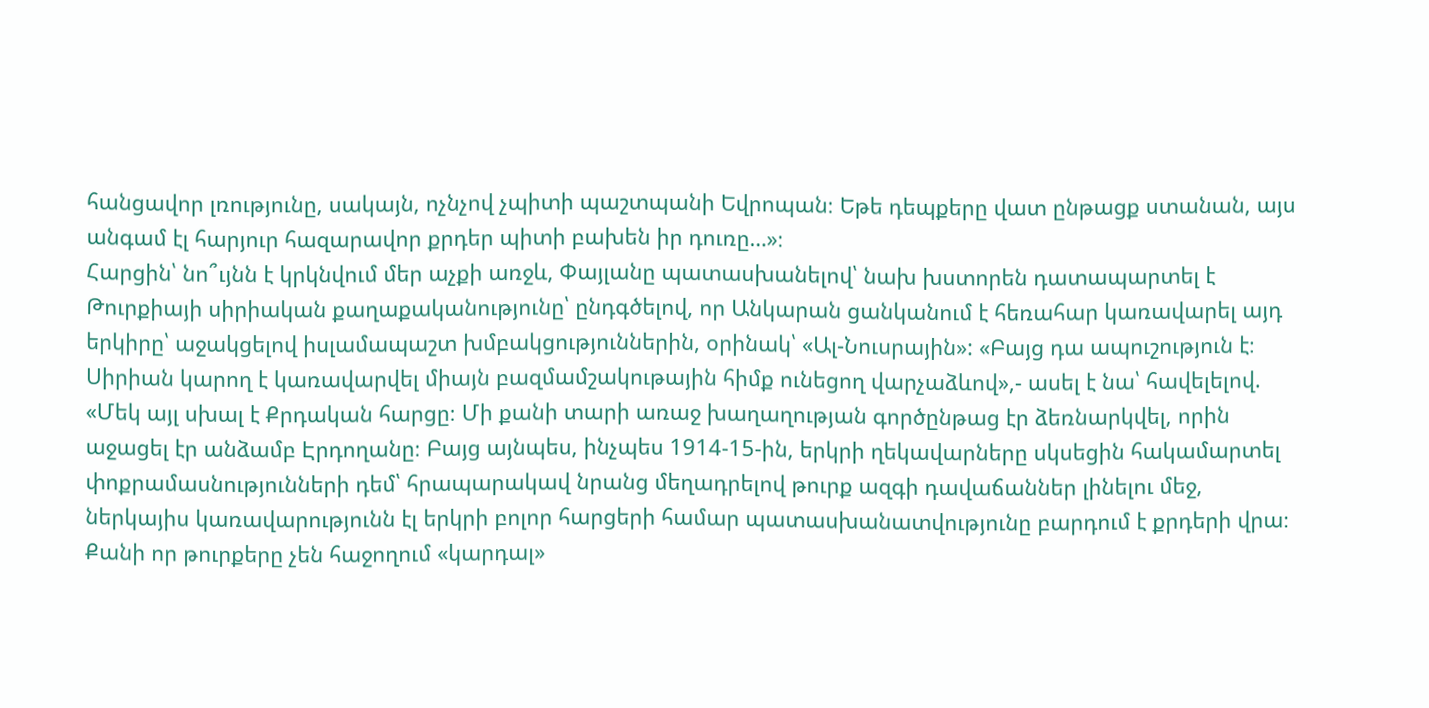հանցավոր լռությունը, սակայն, ոչնչով չպիտի պաշտպանի Եվրոպան։ Եթե դեպքերը վատ ընթացք ստանան, այս անգամ էլ հարյուր հազարավոր քրդեր պիտի բախեն իր դուռը…»։
Հարցին՝ նո՞ւյնն է կրկնվում մեր աչքի առջև, Փայլանը պատասխանելով՝ նախ խստորեն դատապարտել է Թուրքիայի սիրիական քաղաքականությունը՝ ընդգծելով, որ Անկարան ցանկանում է հեռահար կառավարել այդ երկիրը՝ աջակցելով իսլամապաշտ խմբակցություններին, օրինակ՝ «Ալ-Նուսրային»: «Բայց դա ապուշություն է։ Սիրիան կարող է կառավարվել միայն բազմամշակութային հիմք ունեցող վարչաձևով»,- ասել է նա՝ հավելելով. «Մեկ այլ սխալ է Քրդական հարցը։ Մի քանի տարի առաջ խաղաղության գործընթաց էր ձեռնարկվել, որին աջացել էր անձամբ Էրդողանը։ Բայց այնպես, ինչպես 1914-15-ին, երկրի ղեկավարները սկսեցին հակամարտել փոքրամասնությունների դեմ՝ հրապարակավ նրանց մեղադրելով թուրք ազգի դավաճաններ լինելու մեջ, ներկայիս կառավարությունն էլ երկրի բոլոր հարցերի համար պատասխանատվությունը բարդում է քրդերի վրա։ Քանի որ թուրքերը չեն հաջողում «կարդալ»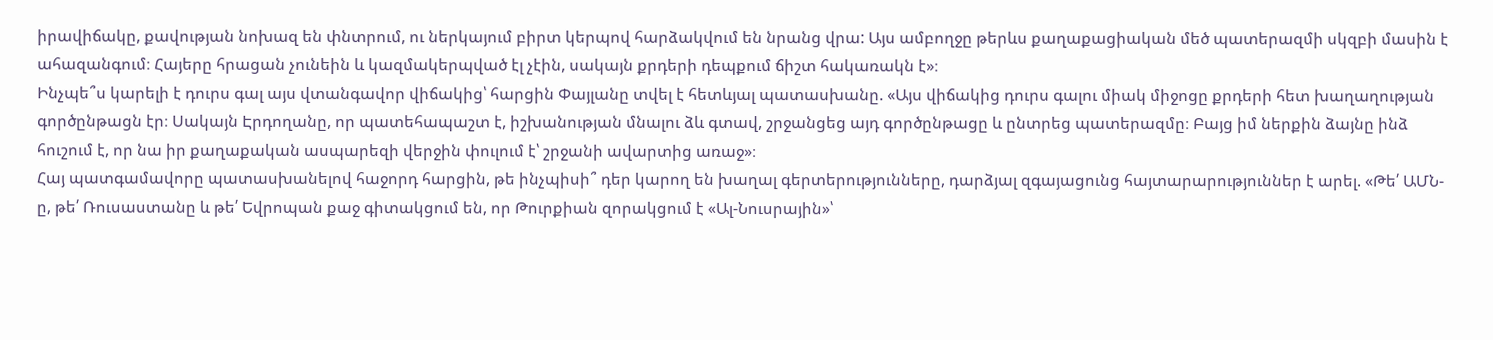իրավիճակը, քավության նոխազ են փնտրում, ու ներկայում բիրտ կերպով հարձակվում են նրանց վրա: Այս ամբողջը թերևս քաղաքացիական մեծ պատերազմի սկզբի մասին է ահազանգում։ Հայերը հրացան չունեին և կազմակերպված էլ չէին, սակայն քրդերի դեպքում ճիշտ հակառակն է»։
Ինչպե՞ս կարելի է դուրս գալ այս վտանգավոր վիճակից՝ հարցին Փայլանը տվել է հետևյալ պատասխանը. «Այս վիճակից դուրս գալու միակ միջոցը քրդերի հետ խաղաղության գործընթացն էր։ Սակայն Էրդողանը, որ պատեհապաշտ է, իշխանության մնալու ձև գտավ, շրջանցեց այդ գործընթացը և ընտրեց պատերազմը։ Բայց իմ ներքին ձայնը ինձ հուշում է, որ նա իր քաղաքական ասպարեզի վերջին փուլում է՝ շրջանի ավարտից առաջ»։
Հայ պատգամավորը պատասխանելով հաջորդ հարցին, թե ինչպիսի՞ դեր կարող են խաղալ գերտերությունները, դարձյալ զգայացունց հայտարարություններ է արել. «Թե՛ ԱՄՆ-ը, թե՛ Ռուսաստանը և թե՛ Եվրոպան քաջ գիտակցում են, որ Թուրքիան զորակցում է «Ալ-Նուսրային»՝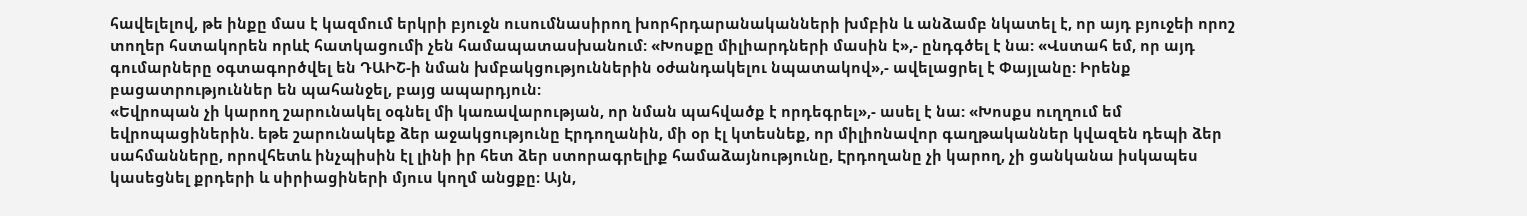հավելելով, թե ինքը մաս է կազմում երկրի բյուջն ուսումնասիրող խորհրդարանականների խմբին և անձամբ նկատել է, որ այդ բյուջեի որոշ տողեր հստակորեն որևէ հատկացումի չեն համապատասխանում: «Խոսքը միլիարդների մասին է»,- ընդգծել է նա: «Վստահ եմ, որ այդ գումարները օգտագործվել են ԴԱԻՇ-ի նման խմբակցություններին օժանդակելու նպատակով»,- ավելացրել է Փայլանը: Իրենք բացատրություններ են պահանջել, բայց ապարդյուն:
«Եվրոպան չի կարող շարունակել օգնել մի կառավարության, որ նման պահվածք է որդեգրել»,- ասել է նա: «Խոսքս ուղղում եմ եվրոպացիներին. եթե շարունակեք ձեր աջակցությունը Էրդողանին, մի օր էլ կտեսնեք, որ միլիոնավոր գաղթականներ կվազեն դեպի ձեր սահմանները, որովհետև ինչպիսին էլ լինի իր հետ ձեր ստորագրելիք համաձայնությունը, Էրդողանը չի կարող, չի ցանկանա իսկապես կասեցնել քրդերի և սիրիացիների մյուս կողմ անցքը։ Այն,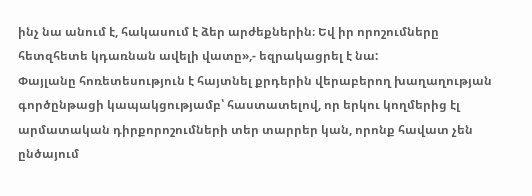ինչ նա անում է, հակասում է ձեր արժեքներին։ Եվ իր որոշումները հետզհետե կդառնան ավելի վատը»,- եզրակացրել է նա:
Փայլանը հոռետեսություն է հայտնել քրդերին վերաբերող խաղաղության գործընթացի կապակցությամբ՝ հաստատելով, որ երկու կողմերից էլ արմատական դիրքորոշումների տեր տարրեր կան, որոնք հավատ չեն ընծայում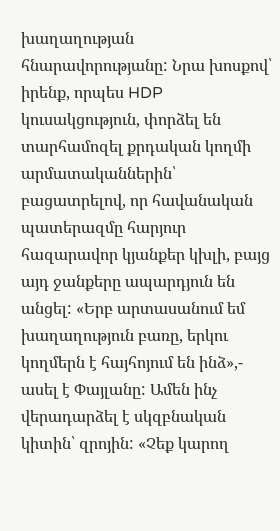խաղաղության հնարավորությանը: Նրա խոսքով՝ իրենք, որպես HDP կուսակցություն, փորձել են տարհամոզել քրդական կողմի արմատականներին՝ բացատրելով, որ հավանական պատերազմը հարյուր հազարավոր կյանքեր կխլի, բայց այդ ջանքերը ապարդյուն են անցել: «Երբ արտասանում եմ խաղաղություն բառը, երկու կողմերն է հայհոյում են ինձ»,- ասել է Փայլանը: Ամեն ինչ վերադարձել է սկզբնական կիտին՝ զրոյին: «Չեք կարող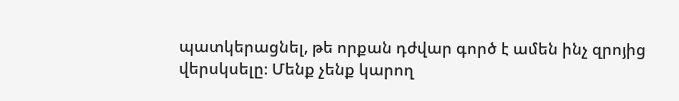պատկերացնել, թե որքան դժվար գործ է ամեն ինչ զրոյից վերսկսելը։ Մենք չենք կարող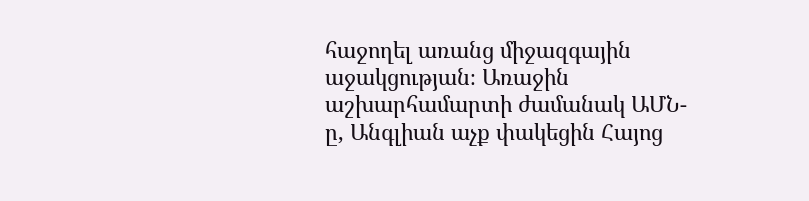հաջողել առանց միջազգային աջակցության։ Առաջին աշխարհամարտի ժամանակ ԱՄՆ-ը, Անգլիան աչք փակեցին Հայոց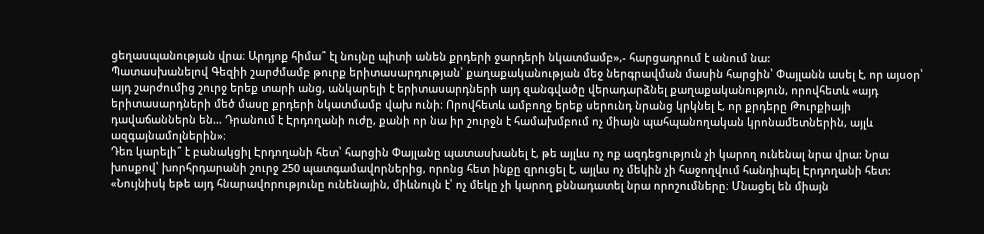ցեղասպանության վրա։ Արդյոք հիմա՞ էլ նույնը պիտի անեն քրդերի ջարդերի նկատմամբ»,- հարցադրում է անում նա:
Պատասխանելով Գեզիի շարժմամբ թուրք երիտասարդության՝ քաղաքականության մեջ ներգրավման մասին հարցին՝ Փայլանն ասել է, որ այսօր՝ այդ շարժումից շուրջ երեք տարի անց, անկարելի է երիտասարդների այդ զանգվածը վերադարձնել քաղաքականություն, որովհետև «այդ երիտասարդների մեծ մասը քրդերի նկատմամբ վախ ունի։ Որովհետև ամբողջ երեք սերունդ նրանց կրկնել է, որ քրդերը Թուրքիայի դավաճաններն են… Դրանում է Էրդողանի ուժը, քանի որ նա իր շուրջն է համախմբում ոչ միայն պահպանողական կրոնամետներին, այլև ազգայնամոլներին»։
Դեռ կարելի՞ է բանակցիլ Էրդողանի հետ՝ հարցին Փայլանը պատասխանել է, թե այլևս ոչ ոք ազդեցություն չի կարող ունենալ նրա վրա: Նրա խոսքով՝ խորհրդարանի շուրջ 250 պատգամավորներից, որոնց հետ ինքը զրուցել է, այլևս ոչ մեկին չի հաջողվում հանդիպել Էրդողանի հետ: «Նույնիսկ եթե այդ հնարավորությունը ունենային, միևնույն է՝ ոչ մեկը չի կարող քննադատել նրա որոշումները։ Մնացել են միայն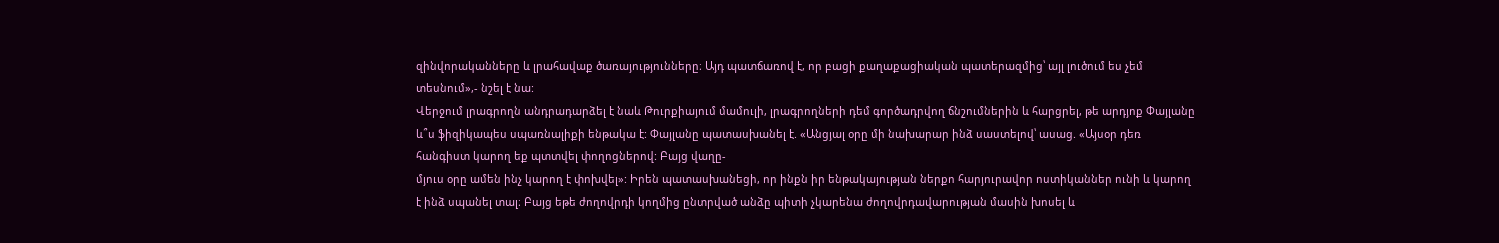զինվորականները և լրահավաք ծառայությունները։ Այդ պատճառով է, որ բացի քաղաքացիական պատերազմից՝ այլ լուծում ես չեմ տեսնում»,- նշել է նա:
Վերջում լրագրողն անդրադարձել է նաև Թուրքիայում մամուլի, լրագրողների դեմ գործադրվող ճնշումներին և հարցրել, թե արդյոք Փայլանը և՞ս ֆիզիկապես սպառնալիքի ենթակա է: Փայլանը պատասխանել է. «Անցյալ օրը մի նախարար ինձ սաստելով՝ ասաց. «Այսօր դեռ հանգիստ կարող եք պտտվել փողոցներով: Բայց վաղը-
մյուս օրը ամեն ինչ կարող է փոխվել»: Իրեն պատասխանեցի, որ ինքն իր ենթակայության ներքո հարյուրավոր ոստիկաններ ունի և կարող է ինձ սպանել տալ։ Բայց եթե ժողովրդի կողմից ընտրված անձը պիտի չկարենա ժողովրդավարության մասին խոսել և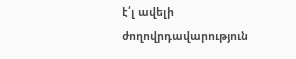է՛լ ավելի ժողովրդավարություն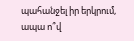պահանջել իր երկրում, ապա ո՞վ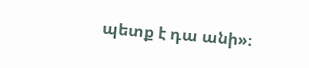պետք է դա անի»։